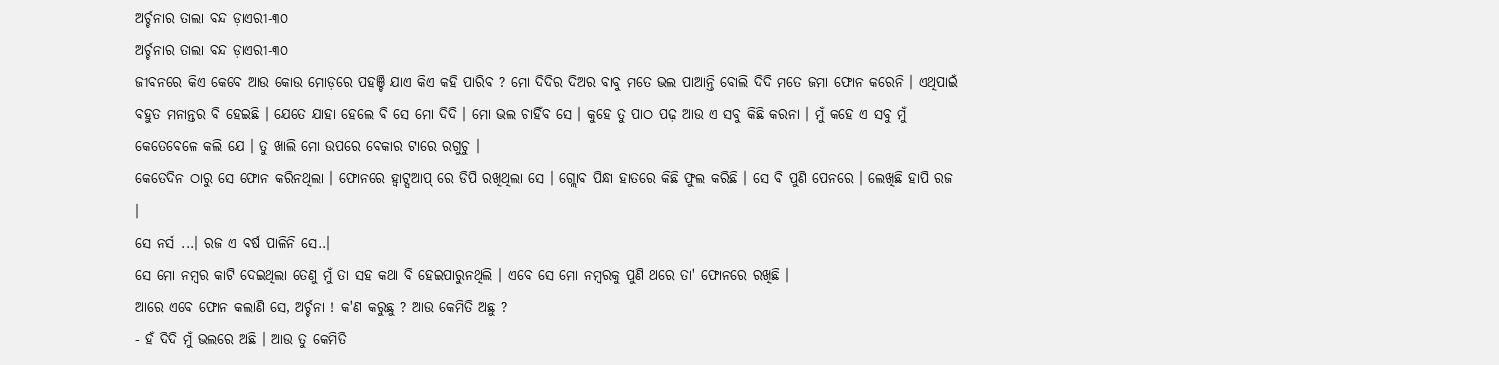ଅର୍ଚ୍ଚନାର ତାଲା ବନ୍ଦ ଡ଼ାଏରୀ-୩୦
ଅର୍ଚ୍ଚନାର ତାଲା ବନ୍ଦ ଡ଼ାଏରୀ-୩୦
ଜୀବନରେ କିଏ କେବେ ଆଉ କୋଉ ମୋଡ଼ରେ ପହଞ୍ଚି ଯାଏ କିଏ କହି ପାରିବ ? ମୋ ଦିଦିର ଦିଅର ବାବୁ ମତେ ଭଲ ପାଆନ୍ତି ବୋଲି ଦିଦି ମତେ ଜମା ଫୋନ କରେନି । ଏଥିପାଇଁ ବହୁତ ମନାନ୍ତର ବି ହେଇଛି । ଯେତେ ଯାହା ହେଲେ ବି ସେ ମୋ ଦିଦି । ମୋ ଭଲ ଚାହିଁବ ସେ । କୁହେ ତୁ ପାଠ ପଢ଼ ଆଉ ଏ ସବୁ କିଛି କରନା । ମୁଁ କହେ ଏ ସବୁ ମୁଁ କେତେବେଳେ କଲି ଯେ । ତୁ ଖାଲି ମୋ ଉପରେ ବେକାର ଟାରେ ରଗୁଚୁ ।
କେତେଦିନ ଠାରୁ ସେ ଫୋନ କରିନଥିଲା । ଫୋନରେ ହ୍ଵାଟ୍ସଆପ୍ ରେ ଡିପି ରଖିଥିଲା ସେ । ଗ୍ଲୋବ ପିନ୍ଧା ହାତରେ କିଛି ଫୁଲ କରିଛି । ସେ ବି ପୁଣି ପେନରେ । ଲେଖିଛି ହାପି ରଜ ।
ସେ ନର୍ସ ...। ରଜ ଏ ବର୍ଷ ପାଳିନି ସେ..।
ସେ ମୋ ନମ୍ବର କାଟି ଦେଇଥିଲା ତେଣୁ ମୁଁ ତା ସହ କଥା ବି ହେଇପାରୁନଥିଲି । ଏବେ ସେ ମୋ ନମ୍ବରକୁ ପୁଣି ଥରେ ତା' ଫୋନରେ ରଖିଛି ।
ଆରେ ଏବେ ଫୋନ କଲାଣି ସେ, ଅର୍ଚ୍ଚନା ! କ'ଣ କରୁଛୁ ? ଆଉ କେମିତି ଅଛୁ ?
- ହଁ ଦିଦି ମୁଁ ଭଲରେ ଅଛି । ଆଉ ତୁ କେମିତି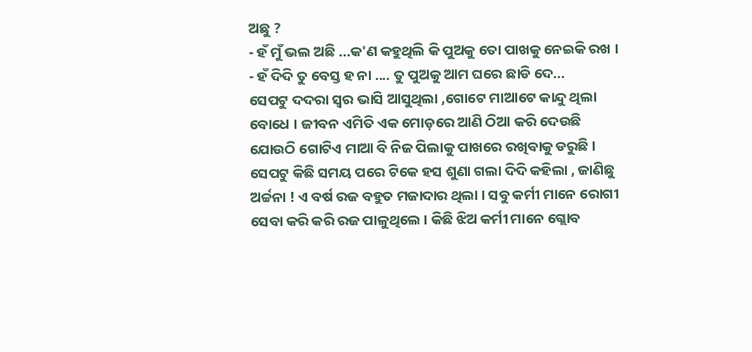ଅଛୁ ?
- ହଁ ମୁଁ ଭଲ ଅଛି ...କ'ଣ କହୁଥିଲି କି ପୁଅକୁ ତୋ ପାଖକୁ ନେଇକି ରଖ ।
- ହଁ ଦିଦି ତୁ ବେସ୍ତ ହ ନା .... ତୁ ପୁଅକୁ ଆମ ଘରେ ଛାଡି ଦେ...
ସେପଟୁ ଦଦରା ସ୍ୱର ଭାସି ଆସୁଥିଲା ,ଗୋଟେ ମାଆଟେ କାନ୍ଦୁ ଥିଲା ବୋଧେ । ଜୀବନ ଏମିତି ଏକ ମୋଡ଼ରେ ଆଣି ଠିଆ କରି ଦେଉଛି ଯୋଉଠି ଗୋଟିଏ ମାଆ ବି ନିଜ ପିଲାକୁ ପାଖରେ ରଖିବାକୁ ଡରୁଛି ।
ସେପଟୁ କିଛି ସମୟ ପରେ ଟିକେ ହସ ଶୁଣା ଗଲା ଦିଦି କହିଲା , ଜାଣିଛୁ ଅର୍ଚ୍ଚନା ! ଏ ବର୍ଷ ରଜ ବହୁତ ମଜାଦାର ଥିଲା । ସବୁ କର୍ମୀ ମାନେ ରୋଗୀ ସେବା କରି କରି ରଜ ପାଳୁଥିଲେ । କିଛି ଝିଅ କର୍ମୀ ମାନେ ଗ୍ଲୋବ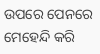ଉପରେ ପେନରେ ମେହେନ୍ଦି କରି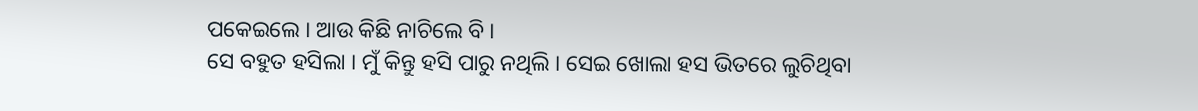ପକେଇଲେ । ଆଉ କିଛି ନାଚିଲେ ବି ।
ସେ ବହୁତ ହସିଲା । ମୁଁ କିନ୍ତୁ ହସି ପାରୁ ନଥିଲି । ସେଇ ଖୋଲା ହସ ଭିତରେ ଲୁଚିଥିବା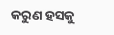କରୁଣ ହସକୁ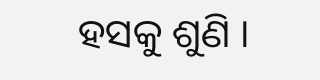ହସକୁ ଶୁଣି ।